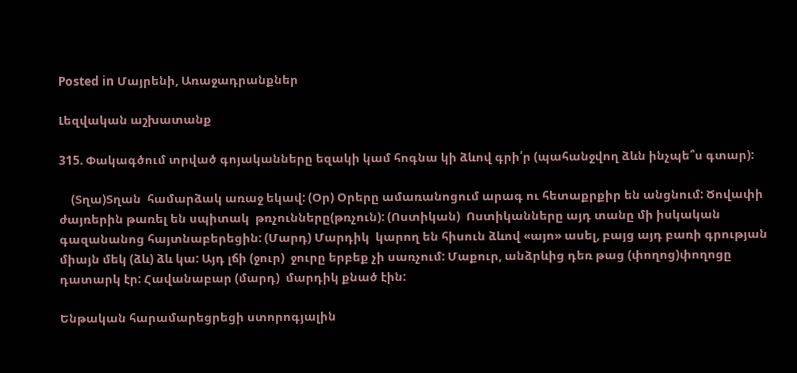Posted in Մայրենի, Առաջադրանքներ

Լեզվական աշխատանք

315. Փակագծում տրված գոյականները եզակի կամ հոգնա կի ձևով գրի՛ր (պահանջվող ձևն ինչպե՞ս գտար):

    (Տղա)Տղան  համարձակ առաջ եկավ: (Օր) Օրերը ամառանոցում արագ ու հետաքրքիր են անցնում: Ծովափի ժայռերին թառել են սպիտակ  թռչունները(թռչուն): (Ոստիկան)  Ոստիկանները այդ տանը մի իսկական գազանանոց հայտնաբերեցին: (Մարդ) Մարդիկ  կարող են հիսուն ձևով «այո» ասել, բայց այդ բառի գրության միայն մեկ (ձև) ձև կա: Այդ լճի (ջուր)  ջուրը երբեք չի սառչում: Մաքուր, անձրևից դեռ թաց (փողոց)փողոցը դատարկ էր: Հավանաբար (մարդ)  մարդիկ քնած էին:

Ենթական հարամարեցրեցի ստորոգյալին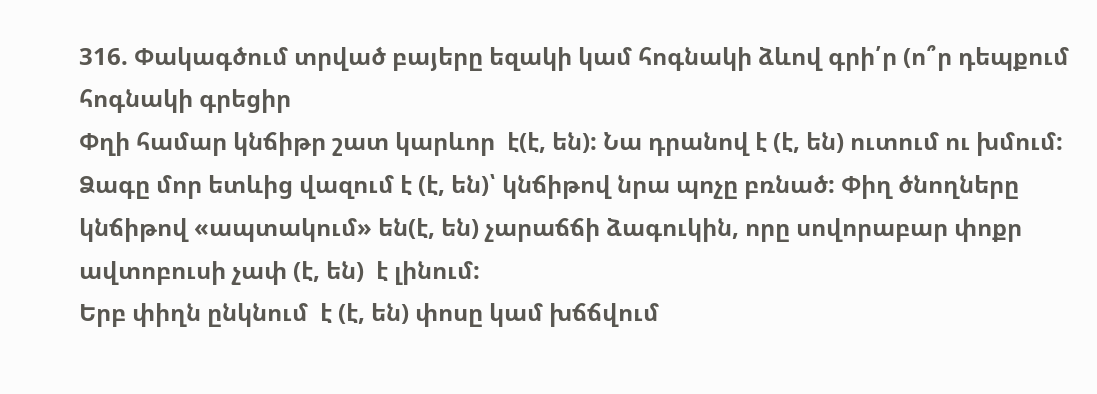316. Փակագծում տրված բայերը եզակի կամ հոգնակի ձևով գրի՛ր (ո՞ր դեպքում հոգնակի գրեցիր
Փղի համար կնճիթր շատ կարևոր  է(է, են): Նա դրանով է (է, են) ուտում ու խմում: Ձագը մոր ետևից վազում է (է, են)՝ կնճիթով նրա պոչը բռնած: Փիղ ծնողները կնճիթով «ապտակում» են(է, են) չարաճճի ձագուկին, որը սովորաբար փոքր ավտոբուսի չափ (է, են)  է լինում:
Երբ փիղն ընկնում  է (է, են) փոսը կամ խճճվում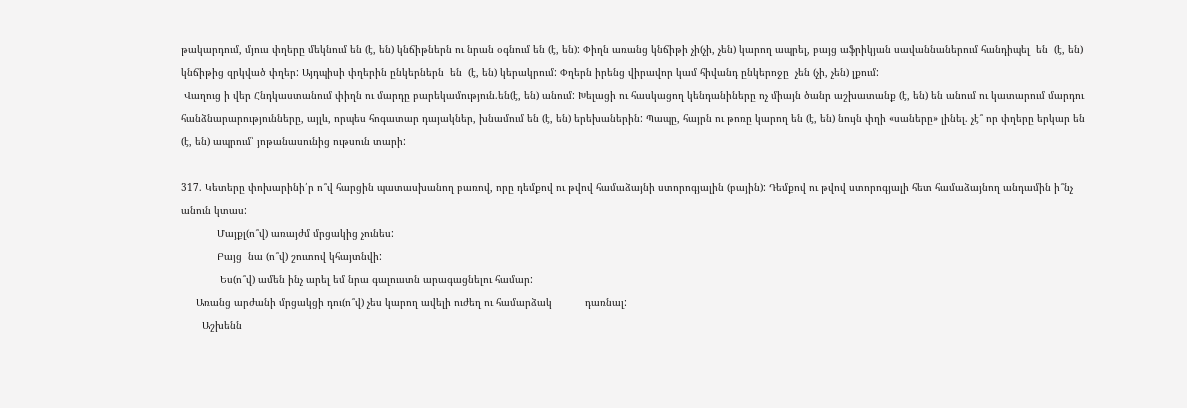թակարդում, մյուս փղերը մեկնում են (է, են) կնճիթներն ու նրան օգնում են (է, են): Փիղն առանց կնճիթի չի(չի, չեն) կարող ապրել, բայց աֆրիկյան սավաննաներում հանդիպել  են  (է, են) կնճիթից զրկված փղեր: Այդպիսի փղերին ընկերներն  են  (է, են) կերակրում: Փղերն իրենց վիրավոր կամ հիվանդ ընկերոջը  չեն (չի, չեն) լքում:
 Վաղուց ի վեր Հնդկաստանում փիղն ու մարդը բարեկամություն.են(է, են) անում: Խելացի ու հասկացող կենդանիները ոչ միայն ծանր աշխատանք (է, են) են անում ու կատարում մարդու հանձնարարությունները, այլև, որպես հոգատար դայակներ, խնամում են (է, են) երեխաներին: Պապը, հայրն ու թոռը կարող են (է, են) նույն փղի «սաները» լինել. չէ՞ որ փղերը երկար են (է, են) ապրում՝ յոթանասունից ութսուն տարի:

317. Կետերը փոխարինի՛ր ո՞վ հարցին պատասխանող բառով, որը դեմքով ու թվով համաձայնի ստորոգյալին (բային): Դեմքով ու թվով ստորոգյալի հետ համաձայնող անդամին ի՞նչ անուն կտաս:
            Մայքլ(ո՞վ) առայժմ մրցակից չունես:
            Բայց  նա (ո՞վ) շուտով կհայտնվի:
             Ես(ո՞վ) ամեն ինչ արել եմ նրա գալուստն արագացնելու համար:
     Առանց արժանի մրցակցի դու(ո՞վ) չես կարող ավելի ուժեղ ու համարձակ           դառնալ:
       Աշխենն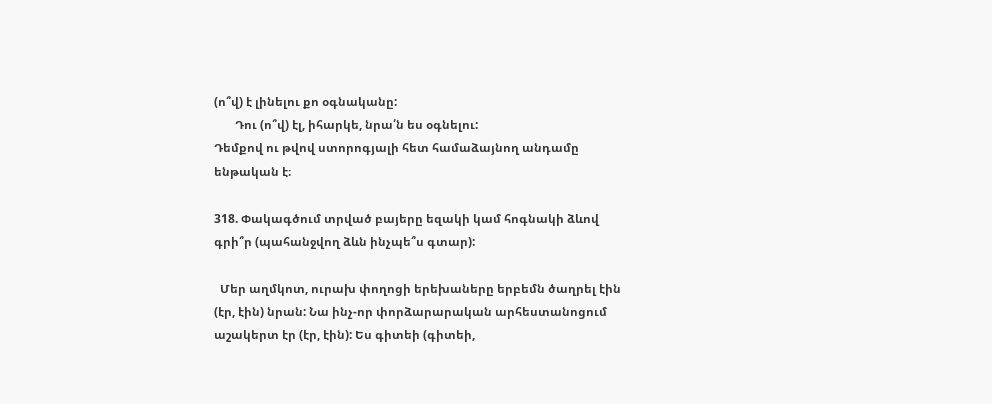(ո՞վ) է լինելու քո օգնականը:
       Դու (ո՞վ) էլ, իհարկե, նրա՛ն ես օգնելու:
Դեմքով ու թվով ստորոգյալի հետ համաձայնող անդամը ենթական է։

318. Փակագծում տրված բայերը եզակի կամ հոգնակի ձևով գրի՞ր (պահանջվող ձևն ինչպե՞ս գտար):

  Մեր աղմկոտ, ուրախ փողոցի երեխաները երբեմն ծաղրել էին (էր, էին) նրան: Նա ինչ-որ փորձարարական արհեստանոցում աշակերտ էր (էր, էին): Ես գիտեի (գիտեի,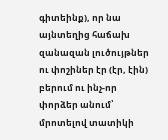գիտեինք), որ նա այնտեղից հաճախ զանազան լուծույթներ ու փոշիներ էր (էր, էին) բերում ու ինչ-որ փորձեր անում՝ մրոտելով տատիկի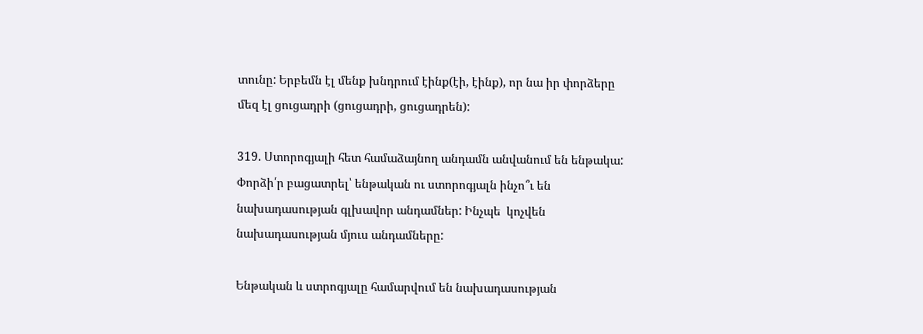տունը: Երբեմն էլ մենք խնդրում էինք(էի, էինք), որ նա իր փորձերը մեզ էլ ցուցադրի (ցուցադրի, ցուցադրեն):

319. Ստորոգյալի հետ համաձայնող անդամն անվանում են ենթակա: Փորձի՛ր բացատրել՝ ենթական ու ստորոգյալն ինչո՞ւ են նախադասության գլխավոր անդամներ: Ինչպե  կոչվեն նախադասության մյուս անդամները:

Ենթական և ստրոգյալը համարվում են նախադասության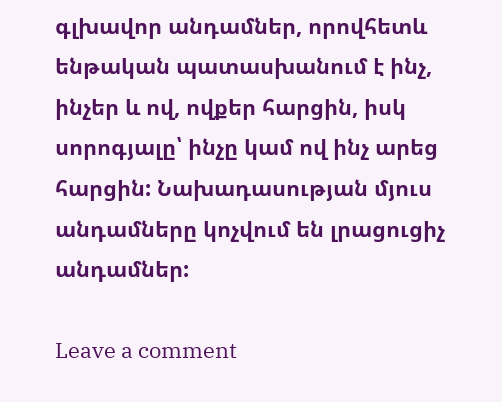գլխավոր անդամներ, որովհետև ենթական պատասխանում է ինչ, ինչեր և ով, ովքեր հարցին, իսկ սորոգյալը՝ ինչը կամ ով ինչ արեց հարցին: Նախադասության մյուս անդամները կոչվում են լրացուցիչ  անդամներ:

Leave a comment